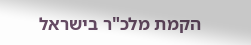הקמת מלכ"ר בישראל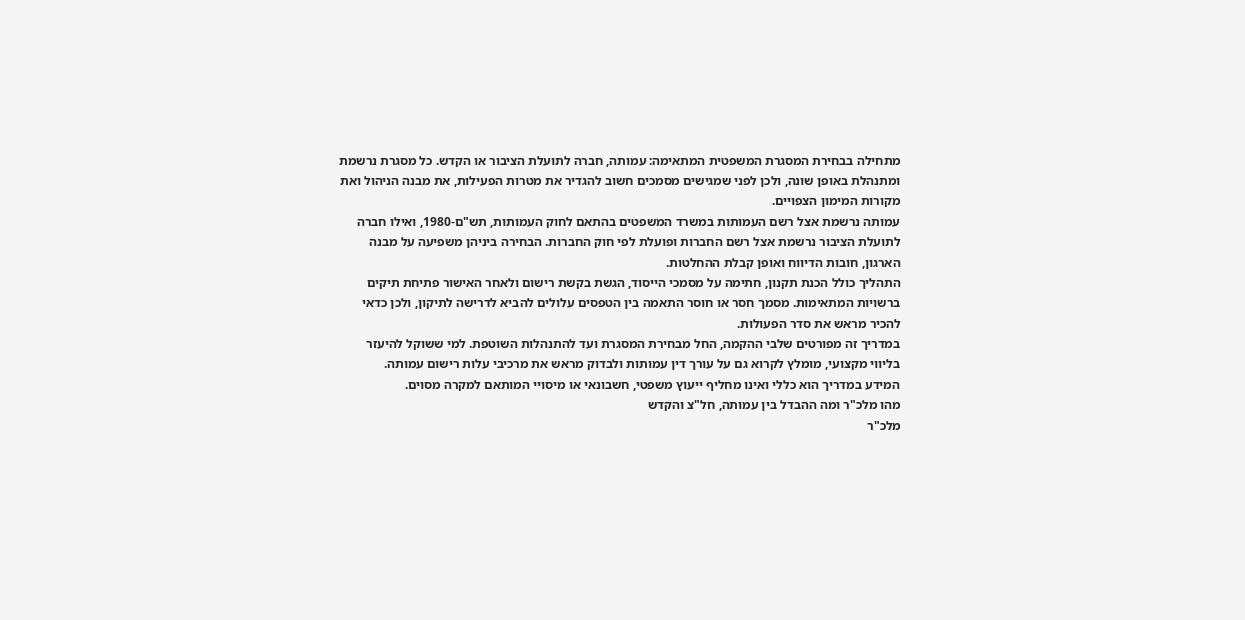מתחילה בבחירת המסגרת המשפטית המתאימה: עמותה, חברה לתועלת הציבור או הקדש. כל מסגרת נרשמת ומתנהלת באופן שונה, ולכן לפני שמגישים מסמכים חשוב להגדיר את מטרות הפעילות, את מבנה הניהול ואת מקורות המימון הצפויים.
עמותה נרשמת אצל רשם העמותות במשרד המשפטים בהתאם לחוק העמותות, תש"ם-1980, ואילו חברה לתועלת הציבור נרשמת אצל רשם החברות ופועלת לפי חוק החברות. הבחירה ביניהן משפיעה על מבנה הארגון, חובות הדיווח ואופן קבלת ההחלטות.
התהליך כולל הכנת תקנון, חתימה על מסמכי הייסוד, הגשת בקשת רישום ולאחר האישור פתיחת תיקים ברשויות המתאימות. מסמך חסר או חוסר התאמה בין הטפסים עלולים להביא לדרישה לתיקון, ולכן כדאי להכיר מראש את סדר הפעולות.
במדריך זה מפורטים שלבי ההקמה, החל מבחירת המסגרת ועד להתנהלות השוטפת. למי ששוקל להיעזר בליווי מקצועי, מומלץ לקרוא גם על עורך דין עמותות ולבדוק מראש את מרכיבי עלות רישום עמותה.
המידע במדריך הוא כללי ואינו מחליף ייעוץ משפטי, חשבונאי או מיסויי המותאם למקרה מסוים.
מהו מלכ"ר ומה ההבדל בין עמותה, חל"צ והקדש
מלכ"ר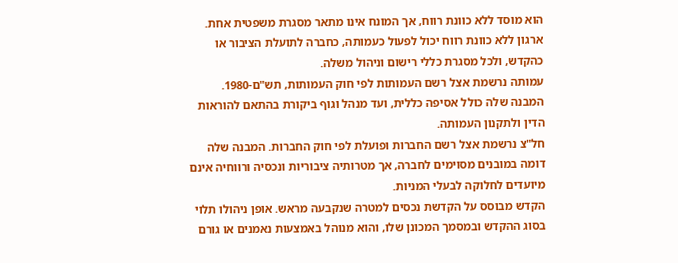הוא מוסד ללא כוונת רווח, אך המונח אינו מתאר מסגרת משפטית אחת. ארגון ללא כוונת רווח יכול לפעול כעמותה, כחברה לתועלת הציבור או כהקדש, ולכל מסגרת כללי רישום וניהול משלה.
עמותה נרשמת אצל רשם העמותות לפי חוק העמותות, תש"ם-1980. המבנה שלה כולל אסיפה כללית, ועד מנהל וגוף ביקורת בהתאם להוראות הדין ולתקנון העמותה.
חל"צ נרשמת אצל רשם החברות ופועלת לפי חוק החברות. המבנה שלה דומה במובנים מסוימים לחברה, אך מטרותיה ציבוריות ונכסיה ורווחיה אינם מיועדים לחלוקה לבעלי המניות.
הקדש מבוסס על הקדשת נכסים למטרה שנקבעה מראש. אופן ניהולו תלוי בסוג ההקדש ובמסמך המכונן שלו, והוא מנוהל באמצעות נאמנים או גורם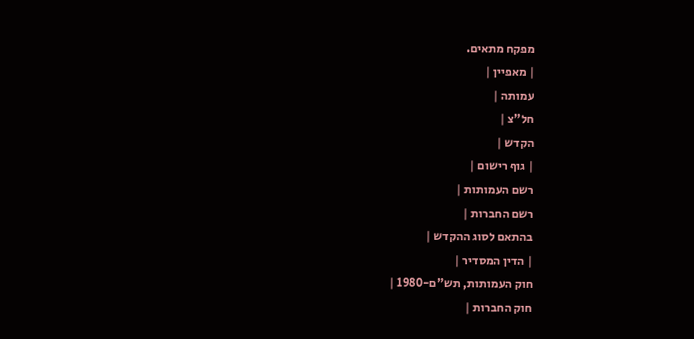מפקח מתאים.
| מאפיין |
עמותה |
חל"צ |
הקדש |
| גוף רישום |
רשם העמותות |
רשם החברות |
בהתאם לסוג ההקדש |
| הדין המסדיר |
חוק העמותות, תש"ם-1980 |
חוק החברות |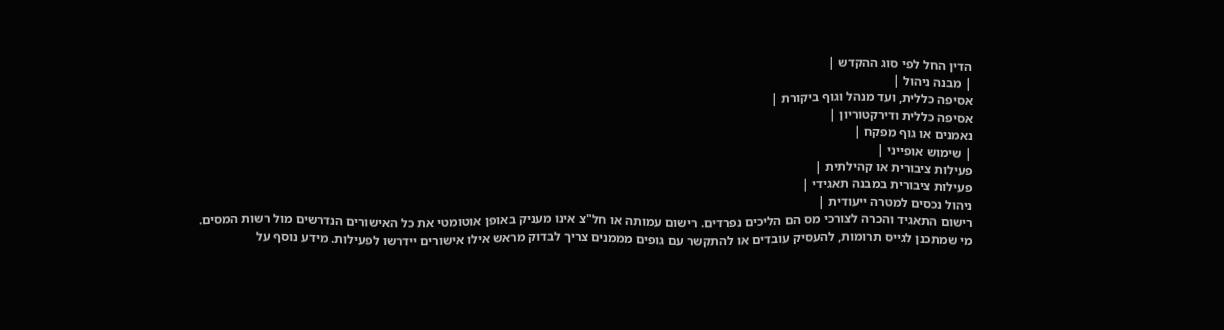הדין החל לפי סוג ההקדש |
| מבנה ניהול |
אסיפה כללית, ועד מנהל וגוף ביקורת |
אסיפה כללית ודירקטוריון |
נאמנים או גוף מפקח |
| שימוש אופייני |
פעילות ציבורית או קהילתית |
פעילות ציבורית במבנה תאגידי |
ניהול נכסים למטרה ייעודית |
רישום התאגיד והכרה לצורכי מס הם הליכים נפרדים. רישום עמותה או חל"צ אינו מעניק באופן אוטומטי את כל האישורים הנדרשים מול רשות המסים.
מי שמתכנן לגייס תרומות, להעסיק עובדים או להתקשר עם גופים מממנים צריך לבדוק מראש אילו אישורים יידרשו לפעילות. מידע נוסף על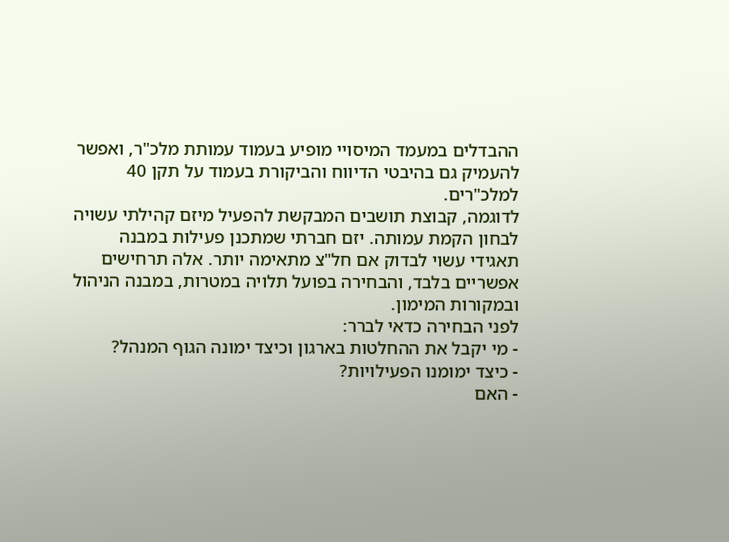ההבדלים במעמד המיסויי מופיע בעמוד עמותת מלכ"ר, ואפשר להעמיק גם בהיבטי הדיווח והביקורת בעמוד על תקן 40 למלכ"רים.
לדוגמה, קבוצת תושבים המבקשת להפעיל מיזם קהילתי עשויה לבחון הקמת עמותה. יזם חברתי שמתכנן פעילות במבנה תאגידי עשוי לבדוק אם חל"צ מתאימה יותר. אלה תרחישים אפשריים בלבד, והבחירה בפועל תלויה במטרות, במבנה הניהול ובמקורות המימון.
לפני הבחירה כדאי לברר:
- מי יקבל את ההחלטות בארגון וכיצד ימונה הגוף המנהל?
- כיצד ימומנו הפעילויות?
- האם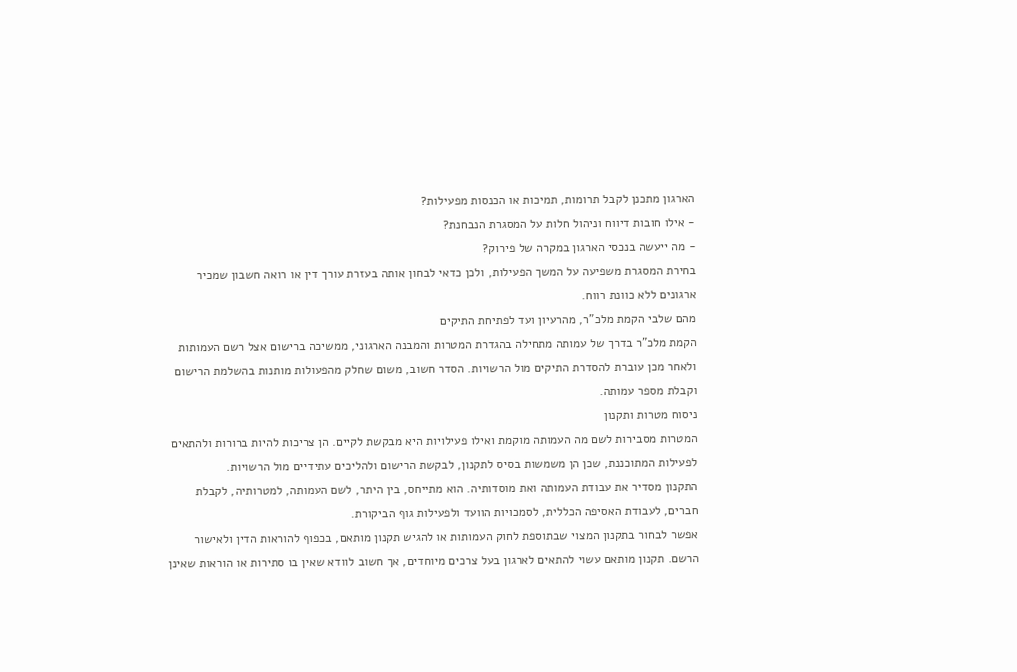הארגון מתכנן לקבל תרומות, תמיכות או הכנסות מפעילות?
- אילו חובות דיווח וניהול חלות על המסגרת הנבחנת?
- מה ייעשה בנכסי הארגון במקרה של פירוק?
בחירת המסגרת משפיעה על המשך הפעילות, ולכן כדאי לבחון אותה בעזרת עורך דין או רואה חשבון שמכיר ארגונים ללא כוונת רווח.
מהם שלבי הקמת מלכ"ר, מהרעיון ועד לפתיחת התיקים
הקמת מלכ"ר בדרך של עמותה מתחילה בהגדרת המטרות והמבנה הארגוני, ממשיכה ברישום אצל רשם העמותות ולאחר מכן עוברת להסדרת התיקים מול הרשויות. הסדר חשוב, משום שחלק מהפעולות מותנות בהשלמת הרישום וקבלת מספר עמותה.
ניסוח מטרות ותקנון
המטרות מסבירות לשם מה העמותה מוקמת ואילו פעילויות היא מבקשת לקיים. הן צריכות להיות ברורות ולהתאים לפעילות המתוכננת, שכן הן משמשות בסיס לתקנון, לבקשת הרישום ולהליכים עתידיים מול הרשויות.
התקנון מסדיר את עבודת העמותה ואת מוסדותיה. הוא מתייחס, בין היתר, לשם העמותה, למטרותיה, לקבלת חברים, לעבודת האסיפה הכללית, לסמכויות הוועד ולפעילות גוף הביקורת.
אפשר לבחור בתקנון המצוי שבתוספת לחוק העמותות או להגיש תקנון מותאם, בכפוף להוראות הדין ולאישור הרשם. תקנון מותאם עשוי להתאים לארגון בעל צרכים מיוחדים, אך חשוב לוודא שאין בו סתירות או הוראות שאינן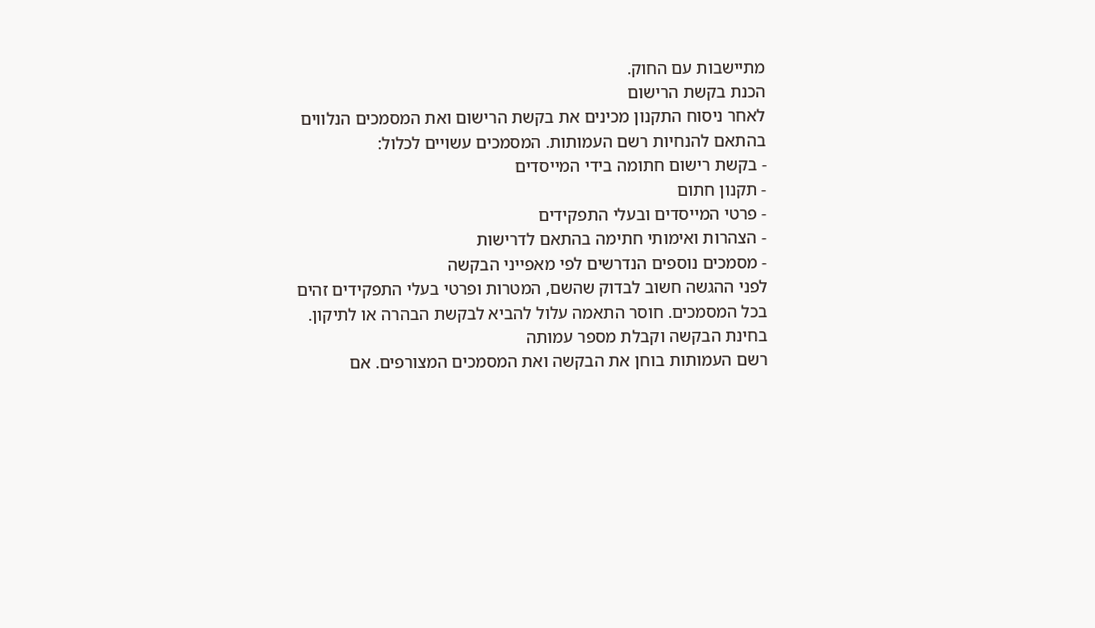מתיישבות עם החוק.
הכנת בקשת הרישום
לאחר ניסוח התקנון מכינים את בקשת הרישום ואת המסמכים הנלווים בהתאם להנחיות רשם העמותות. המסמכים עשויים לכלול:
- בקשת רישום חתומה בידי המייסדים
- תקנון חתום
- פרטי המייסדים ובעלי התפקידים
- הצהרות ואימותי חתימה בהתאם לדרישות
- מסמכים נוספים הנדרשים לפי מאפייני הבקשה
לפני ההגשה חשוב לבדוק שהשם, המטרות ופרטי בעלי התפקידים זהים בכל המסמכים. חוסר התאמה עלול להביא לבקשת הבהרה או לתיקון.
בחינת הבקשה וקבלת מספר עמותה
רשם העמותות בוחן את הבקשה ואת המסמכים המצורפים. אם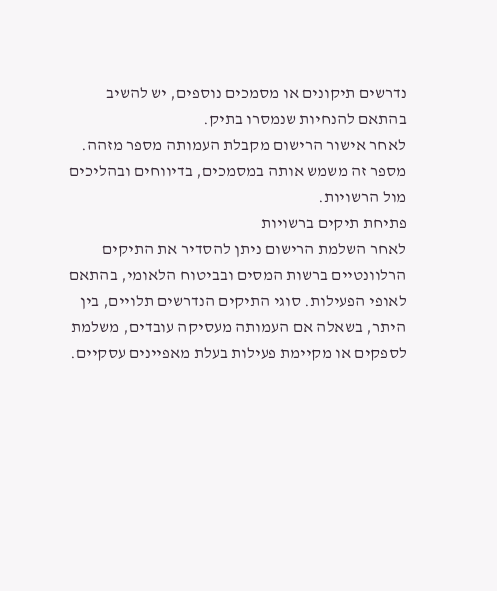נדרשים תיקונים או מסמכים נוספים, יש להשיב בהתאם להנחיות שנמסרו בתיק.
לאחר אישור הרישום מקבלת העמותה מספר מזהה. מספר זה משמש אותה במסמכים, בדיווחים ובהליכים מול הרשויות.
פתיחת תיקים ברשויות
לאחר השלמת הרישום ניתן להסדיר את התיקים הרלוונטיים ברשות המסים ובביטוח הלאומי, בהתאם לאופי הפעילות. סוגי התיקים הנדרשים תלויים, בין היתר, בשאלה אם העמותה מעסיקה עובדים, משלמת לספקים או מקיימת פעילות בעלת מאפיינים עסקיים.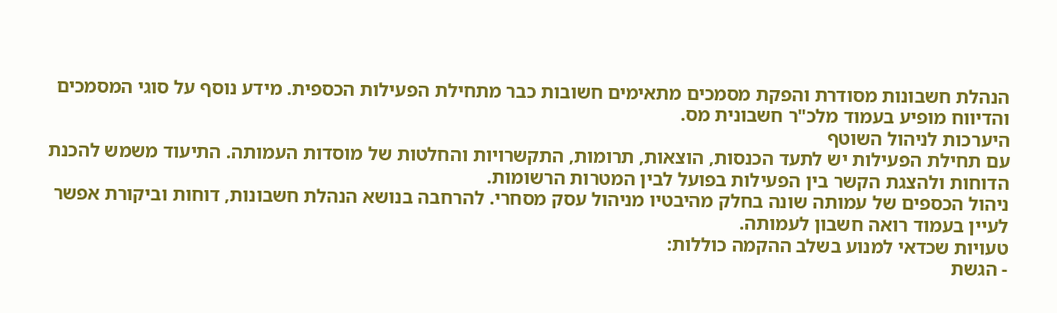הנהלת חשבונות מסודרת והפקת מסמכים מתאימים חשובות כבר מתחילת הפעילות הכספית. מידע נוסף על סוגי המסמכים והדיווח מופיע בעמוד מלכ"ר חשבונית מס.
היערכות לניהול השוטף
עם תחילת הפעילות יש לתעד הכנסות, הוצאות, תרומות, התקשרויות והחלטות של מוסדות העמותה. התיעוד משמש להכנת הדוחות ולהצגת הקשר בין הפעילות בפועל לבין המטרות הרשומות.
ניהול הכספים של עמותה שונה בחלק מהיבטיו מניהול עסק מסחרי. להרחבה בנושא הנהלת חשבונות, דוחות וביקורת אפשר לעיין בעמוד רואה חשבון לעמותה.
טעויות שכדאי למנוע בשלב ההקמה כוללות:
- הגשת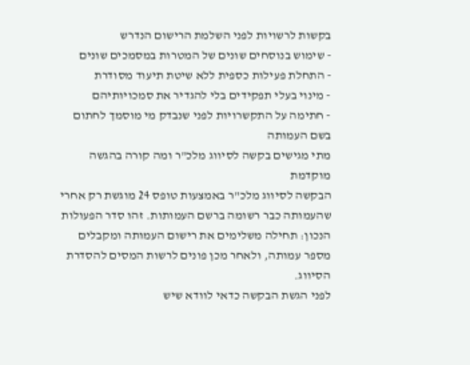בקשות לרשויות לפני השלמת הרישום הנדרש
- שימוש בנוסחים שונים של המטרות במסמכים שונים
- התחלת פעילות כספית ללא שיטת תיעוד מסודרת
- מינוי בעלי תפקידים בלי להגדיר את סמכויותיהם
- חתימה על התקשרויות לפני שנבדק מי מוסמך לחתום בשם העמותה
מתי מגישים בקשה לסיווג מלכ"ר ומה קורה בהגשה מוקדמת
הבקשה לסיווג מלכ"ר באמצעות טופס 24 מוגשת רק אחרי שהעמותה כבר רשומה ברשם העמותות. זהו סדר הפעולות הנכון: תחילה משלימים את רישום העמותה ומקבלים מספר עמותה, ולאחר מכן פונים לרשות המסים להסדרת הסיווג.
לפני הגשת הבקשה כדאי לוודא שיש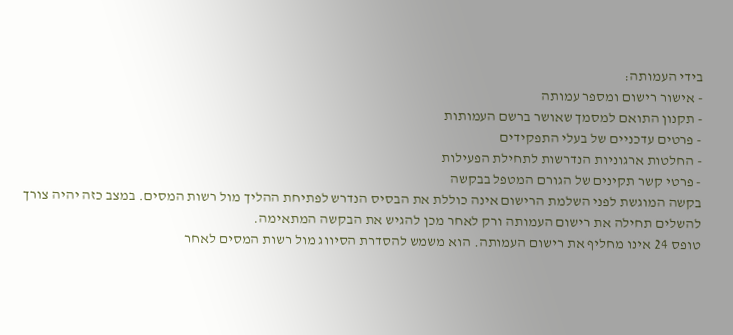בידי העמותה:
- אישור רישום ומספר עמותה
- תקנון התואם למסמך שאושר ברשם העמותות
- פרטים עדכניים של בעלי התפקידים
- החלטות ארגוניות הנדרשות לתחילת הפעילות
- פרטי קשר תקינים של הגורם המטפל בבקשה
בקשה המוגשת לפני השלמת הרישום אינה כוללת את הבסיס הנדרש לפתיחת ההליך מול רשות המסים. במצב כזה יהיה צורך להשלים תחילה את רישום העמותה ורק לאחר מכן להגיש את הבקשה המתאימה.
טופס 24 אינו מחליף את רישום העמותה. הוא משמש להסדרת הסיווג מול רשות המסים לאחר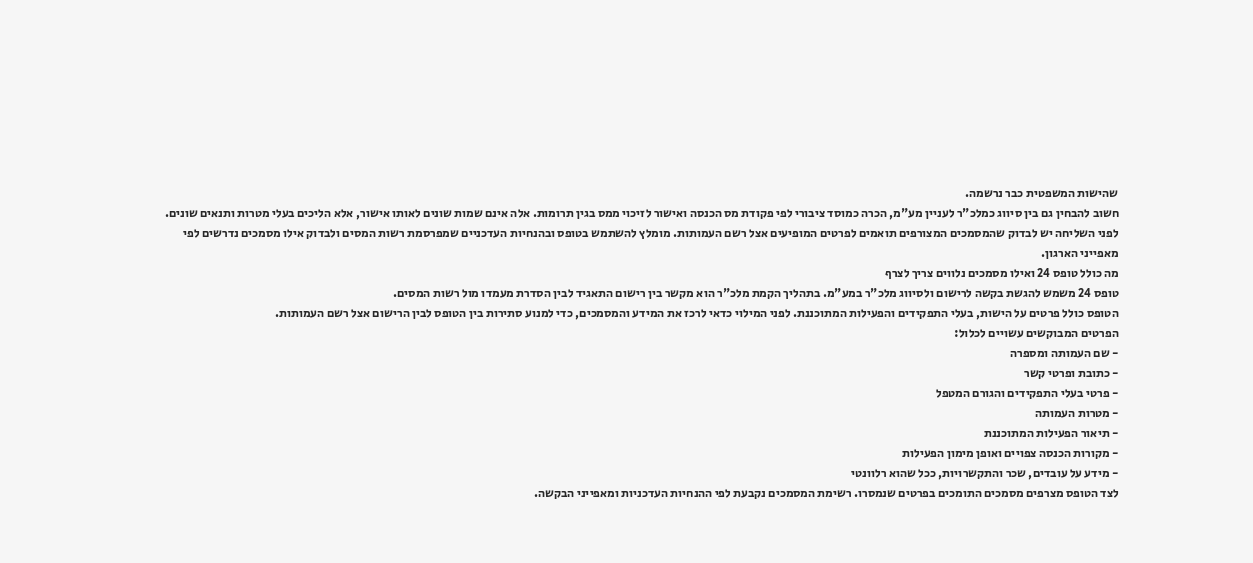שהישות המשפטית כבר נרשמה.
חשוב להבחין גם בין סיווג כמלכ"ר לעניין מע"מ, הכרה כמוסד ציבורי לפי פקודת מס הכנסה ואישור לזיכוי ממס בגין תרומות. אלה אינם שמות שונים לאותו אישור, אלא הליכים בעלי מטרות ותנאים שונים.
לפני השליחה יש לבדוק שהמסמכים המצורפים תואמים לפרטים המופיעים אצל רשם העמותות. מומלץ להשתמש בטופס ובהנחיות העדכניים שמפרסמת רשות המסים ולבדוק אילו מסמכים נדרשים לפי מאפייני הארגון.
מה כולל טופס 24 ואילו מסמכים נלווים צריך לצרף
טופס 24 משמש להגשת בקשה לרישום ולסיווג מלכ"ר במע"מ. בתהליך הקמת מלכ"ר הוא מקשר בין רישום התאגיד לבין הסדרת מעמדו מול רשות המסים.
הטופס כולל פרטים על הישות, בעלי התפקידים והפעילות המתוכננת. לפני המילוי כדאי לרכז את המידע והמסמכים, כדי למנוע סתירות בין הטופס לבין הרישום אצל רשם העמותות.
הפרטים המבוקשים עשויים לכלול:
- שם העמותה ומספרה
- כתובת ופרטי קשר
- פרטי בעלי התפקידים והגורם המטפל
- מטרות העמותה
- תיאור הפעילות המתוכננת
- מקורות הכנסה צפויים ואופן מימון הפעילות
- מידע על עובדים, שכר והתקשרויות, ככל שהוא רלוונטי
לצד הטופס מצרפים מסמכים התומכים בפרטים שנמסרו. רשימת המסמכים נקבעת לפי ההנחיות העדכניות ומאפייני הבקשה.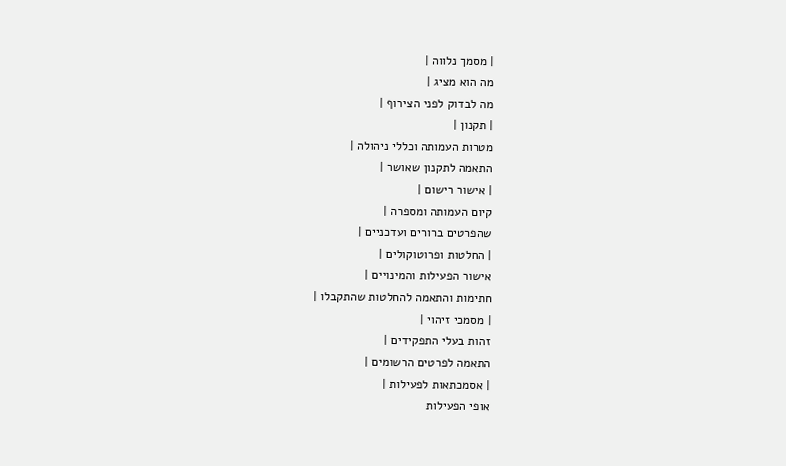| מסמך נלווה |
מה הוא מציג |
מה לבדוק לפני הצירוף |
| תקנון |
מטרות העמותה וכללי ניהולה |
התאמה לתקנון שאושר |
| אישור רישום |
קיום העמותה ומספרה |
שהפרטים ברורים ועדכניים |
| החלטות ופרוטוקולים |
אישור הפעילות והמינויים |
חתימות והתאמה להחלטות שהתקבלו |
| מסמכי זיהוי |
זהות בעלי התפקידים |
התאמה לפרטים הרשומים |
| אסמכתאות לפעילות |
אופי הפעילות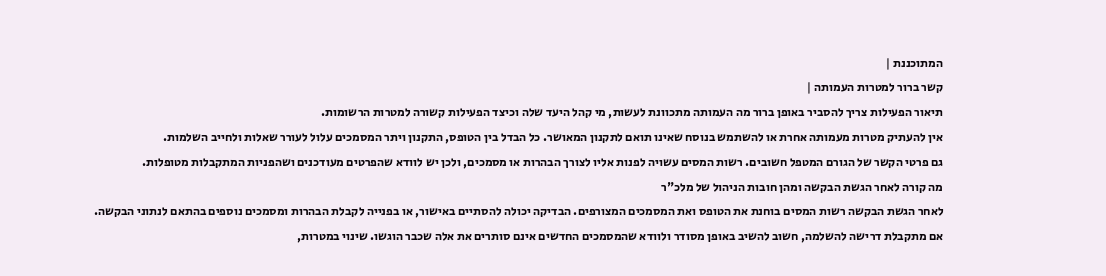המתוכננת |
קשר ברור למטרות העמותה |
תיאור הפעילות צריך להסביר באופן ברור מה העמותה מתכוונת לעשות, מי קהל היעד שלה וכיצד הפעילות קשורה למטרות הרשומות.
אין להעתיק מטרות מעמותה אחרת או להשתמש בנוסח שאינו תואם לתקנון המאושר. כל הבדל בין הטופס, התקנון ויתר המסמכים עלול לעורר שאלות ולחייב השלמות.
גם פרטי הקשר של הגורם המטפל חשובים. רשות המסים עשויה לפנות אליו לצורך הבהרות או מסמכים, ולכן יש לוודא שהפרטים מעודכנים ושהפניות המתקבלות מטופלות.
מה קורה לאחר הגשת הבקשה ומהן חובות הניהול של מלכ"ר
לאחר הגשת הבקשה רשות המסים בוחנת את הטופס ואת המסמכים המצורפים. הבדיקה יכולה להסתיים באישור, או בפנייה לקבלת הבהרות ומסמכים נוספים בהתאם לנתוני הבקשה.
אם מתקבלת דרישה להשלמה, חשוב להשיב באופן מסודר ולוודא שהמסמכים החדשים אינם סותרים את אלה שכבר הוגשו. שינוי במטרות,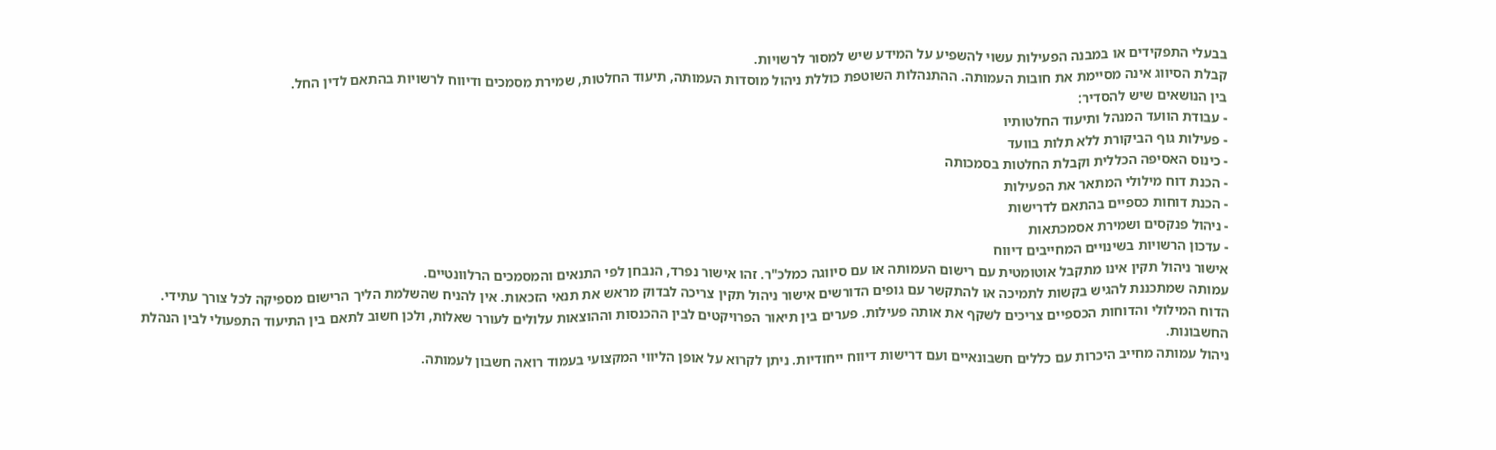בבעלי התפקידים או במבנה הפעילות עשוי להשפיע על המידע שיש למסור לרשויות.
קבלת הסיווג אינה מסיימת את חובות העמותה. ההתנהלות השוטפת כוללת ניהול מוסדות העמותה, תיעוד החלטות, שמירת מסמכים ודיווח לרשויות בהתאם לדין החל.
בין הנושאים שיש להסדיר:
- עבודת הוועד המנהל ותיעוד החלטותיו
- פעילות גוף הביקורת ללא תלות בוועד
- כינוס האסיפה הכללית וקבלת החלטות בסמכותה
- הכנת דוח מילולי המתאר את הפעילות
- הכנת דוחות כספיים בהתאם לדרישות
- ניהול פנקסים ושמירת אסמכתאות
- עדכון הרשויות בשינויים המחייבים דיווח
אישור ניהול תקין אינו מתקבל אוטומטית עם רישום העמותה או עם סיווגה כמלכ"ר. זהו אישור נפרד, הנבחן לפי התנאים והמסמכים הרלוונטיים.
עמותה שמתכננת להגיש בקשות לתמיכה או להתקשר עם גופים הדורשים אישור ניהול תקין צריכה לבדוק מראש את תנאי הזכאות. אין להניח שהשלמת הליך הרישום מספיקה לכל צורך עתידי.
הדוח המילולי והדוחות הכספיים צריכים לשקף את אותה פעילות. פערים בין תיאור הפרויקטים לבין ההכנסות וההוצאות עלולים לעורר שאלות, ולכן חשוב לתאם בין התיעוד התפעולי לבין הנהלת החשבונות.
ניהול עמותה מחייב היכרות עם כללים חשבונאיים ועם דרישות דיווח ייחודיות. ניתן לקרוא על אופן הליווי המקצועי בעמוד רואה חשבון לעמותה.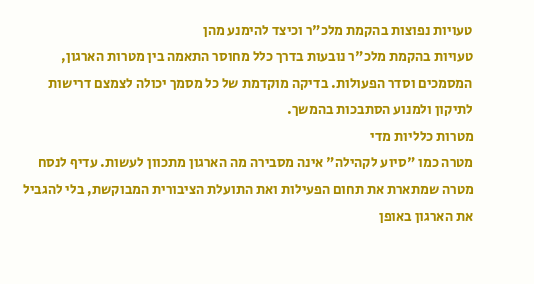טעויות נפוצות בהקמת מלכ"ר וכיצד להימנע מהן
טעויות בהקמת מלכ"ר נובעות בדרך כלל מחוסר התאמה בין מטרות הארגון, המסמכים וסדר הפעולות. בדיקה מוקדמת של כל מסמך יכולה לצמצם דרישות לתיקון ולמנוע הסתבכות בהמשך.
מטרות כלליות מדי
מטרה כמו "סיוע לקהילה" אינה מסבירה מה הארגון מתכוון לעשות. עדיף לנסח מטרה שמתארת את תחום הפעילות ואת התועלת הציבורית המבוקשת, בלי להגביל את הארגון באופן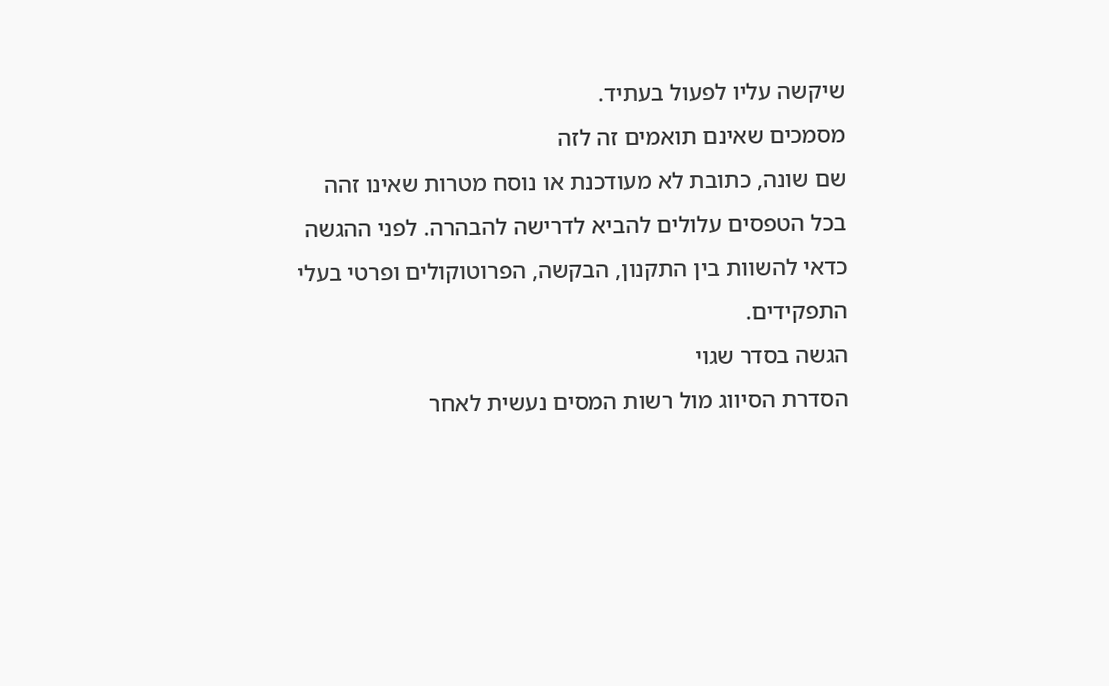שיקשה עליו לפעול בעתיד.
מסמכים שאינם תואמים זה לזה
שם שונה, כתובת לא מעודכנת או נוסח מטרות שאינו זהה בכל הטפסים עלולים להביא לדרישה להבהרה. לפני ההגשה כדאי להשוות בין התקנון, הבקשה, הפרוטוקולים ופרטי בעלי התפקידים.
הגשה בסדר שגוי
הסדרת הסיווג מול רשות המסים נעשית לאחר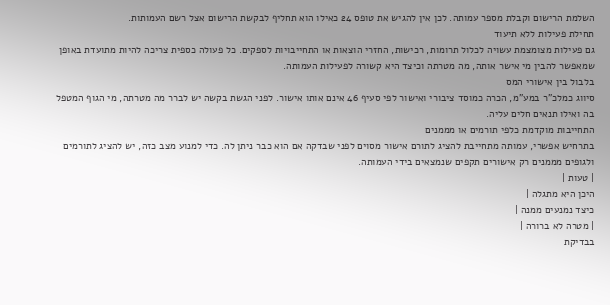השלמת הרישום וקבלת מספר עמותה. לכן אין להגיש את טופס 24 כאילו הוא תחליף לבקשת הרישום אצל רשם העמותות.
תחילת פעילות ללא תיעוד
גם פעילות מצומצמת עשויה לכלול תרומות, רכישות, החזרי הוצאות או התחייבויות לספקים. כל פעולה כספית צריכה להיות מתועדת באופן שמאפשר להבין מי אישר אותה, מה מטרתה וכיצד היא קשורה לפעילות העמותה.
בלבול בין אישורי המס
סיווג כמלכ"ר במע"מ, הכרה כמוסד ציבורי ואישור לפי סעיף 46 אינם אותו אישור. לפני הגשת בקשה יש לברר מה מטרתה, מי הגוף המטפל בה ואילו תנאים חלים עליה.
התחייבות מוקדמת כלפי תורמים או מממנים
בתרחיש אפשרי, עמותה מתחייבת להציג לתורם אישור מסוים לפני שבדקה אם הוא כבר ניתן לה. כדי למנוע מצב כזה, יש להציג לתורמים ולגופים מממנים רק אישורים תקפים שנמצאים בידי העמותה.
| טעות |
היכן היא מתגלה |
כיצד נמנעים ממנה |
| מטרה לא ברורה |
בבדיקת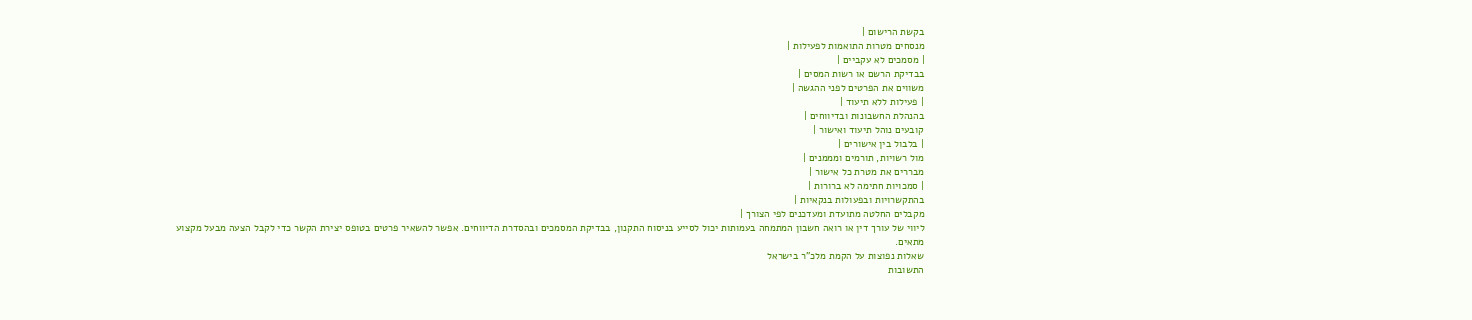בקשת הרישום |
מנסחים מטרות התואמות לפעילות |
| מסמכים לא עקביים |
בבדיקת הרשם או רשות המסים |
משווים את הפרטים לפני ההגשה |
| פעילות ללא תיעוד |
בהנהלת החשבונות ובדיווחים |
קובעים נוהל תיעוד ואישור |
| בלבול בין אישורים |
מול רשויות, תורמים ומממנים |
מבררים את מטרת כל אישור |
| סמכויות חתימה לא ברורות |
בהתקשרויות ובפעולות בנקאיות |
מקבלים החלטה מתועדת ומעדכנים לפי הצורך |
ליווי של עורך דין או רואה חשבון המתמחה בעמותות יכול לסייע בניסוח התקנון, בבדיקת המסמכים ובהסדרת הדיווחים. אפשר להשאיר פרטים בטופס יצירת הקשר כדי לקבל הצעה מבעל מקצוע מתאים.
שאלות נפוצות על הקמת מלכ"ר בישראל
התשובות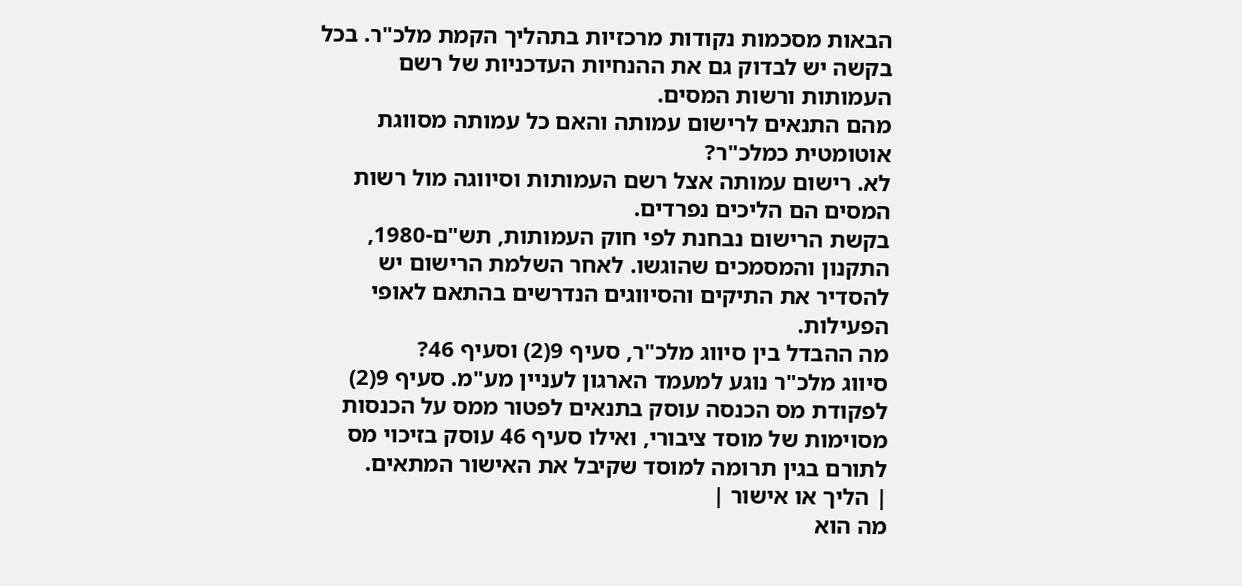הבאות מסכמות נקודות מרכזיות בתהליך הקמת מלכ"ר. בכל בקשה יש לבדוק גם את ההנחיות העדכניות של רשם העמותות ורשות המסים.
מהם התנאים לרישום עמותה והאם כל עמותה מסווגת אוטומטית כמלכ"ר?
לא. רישום עמותה אצל רשם העמותות וסיווגה מול רשות המסים הם הליכים נפרדים.
בקשת הרישום נבחנת לפי חוק העמותות, תש"ם-1980, התקנון והמסמכים שהוגשו. לאחר השלמת הרישום יש להסדיר את התיקים והסיווגים הנדרשים בהתאם לאופי הפעילות.
מה ההבדל בין סיווג מלכ"ר, סעיף 9(2) וסעיף 46?
סיווג מלכ"ר נוגע למעמד הארגון לעניין מע"מ. סעיף 9(2) לפקודת מס הכנסה עוסק בתנאים לפטור ממס על הכנסות מסוימות של מוסד ציבורי, ואילו סעיף 46 עוסק בזיכוי מס לתורם בגין תרומה למוסד שקיבל את האישור המתאים.
| הליך או אישור |
מה הוא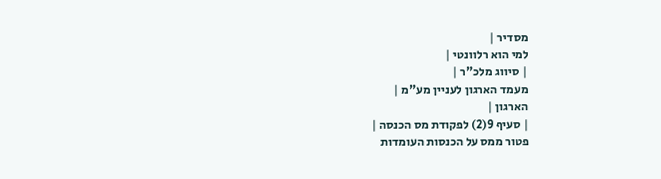מסדיר |
למי הוא רלוונטי |
| סיווג מלכ"ר |
מעמד הארגון לעניין מע"מ |
הארגון |
| סעיף 9(2) לפקודת מס הכנסה |
פטור ממס על הכנסות העומדות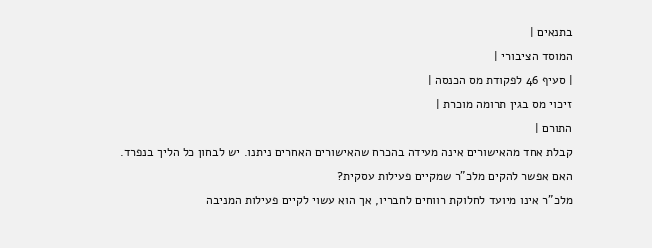בתנאים |
המוסד הציבורי |
| סעיף 46 לפקודת מס הכנסה |
זיכוי מס בגין תרומה מוכרת |
התורם |
קבלת אחד מהאישורים אינה מעידה בהכרח שהאישורים האחרים ניתנו. יש לבחון כל הליך בנפרד.
האם אפשר להקים מלכ"ר שמקיים פעילות עסקית?
מלכ"ר אינו מיועד לחלוקת רווחים לחבריו, אך הוא עשוי לקיים פעילות המניבה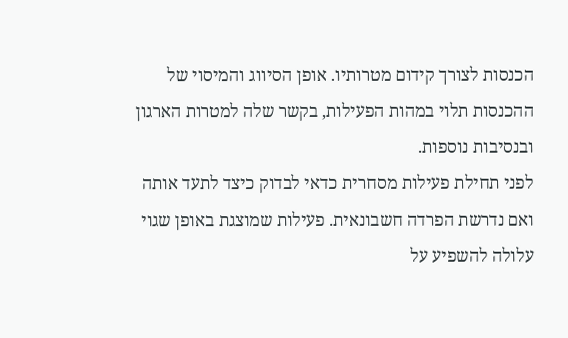הכנסות לצורך קידום מטרותיו. אופן הסיווג והמיסוי של ההכנסות תלוי במהות הפעילות, בקשר שלה למטרות הארגון ובנסיבות נוספות.
לפני תחילת פעילות מסחרית כדאי לבדוק כיצד לתעד אותה ואם נדרשת הפרדה חשבונאית. פעילות שמוצגת באופן שגוי עלולה להשפיע על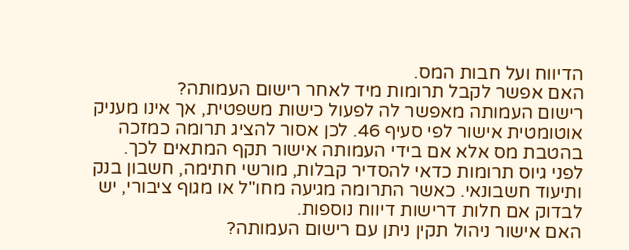הדיווח ועל חבות המס.
האם אפשר לקבל תרומות מיד לאחר רישום העמותה?
רישום העמותה מאפשר לה לפעול כישות משפטית, אך אינו מעניק אוטומטית אישור לפי סעיף 46. לכן אסור להציג תרומה כמזכה בהטבת מס אלא אם בידי העמותה אישור תקף המתאים לכך.
לפני גיוס תרומות כדאי להסדיר קבלות, מורשי חתימה, חשבון בנק ותיעוד חשבונאי. כאשר התרומה מגיעה מחו"ל או מגוף ציבורי, יש לבדוק אם חלות דרישות דיווח נוספות.
האם אישור ניהול תקין ניתן עם רישום העמותה?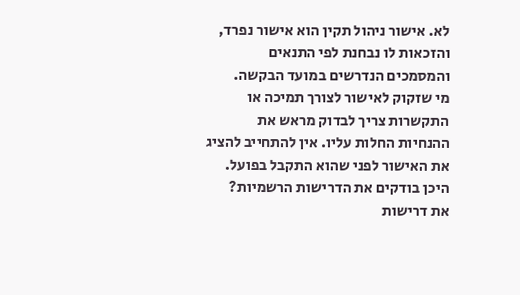לא. אישור ניהול תקין הוא אישור נפרד, והזכאות לו נבחנת לפי התנאים והמסמכים הנדרשים במועד הבקשה.
מי שזקוק לאישור לצורך תמיכה או התקשרות צריך לבדוק מראש את ההנחיות החלות עליו. אין להתחייב להציג את האישור לפני שהוא התקבל בפועל.
היכן בודקים את הדרישות הרשמיות?
את דרישות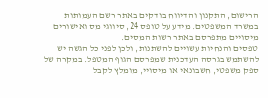הרישום, התקנון והדיווח בודקים באתר רשם העמותות במשרד המשפטים. מידע על טופס 24, סיווגי מס ואישורים מיסויים מתפרסם באתר רשות המסים.
טפסים והנחיות עשויים להשתנות, ולכן לפני כל הגשה יש להשתמש בגרסה העדכנית שמפרסם הגוף המטפל. במקרה של ספק משפטי, חשבונאי או מיסויי, מומלץ לקבל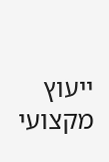ייעוץ מקצועי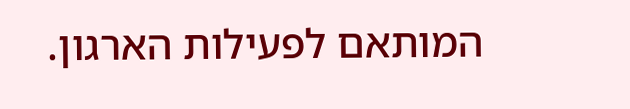המותאם לפעילות הארגון.